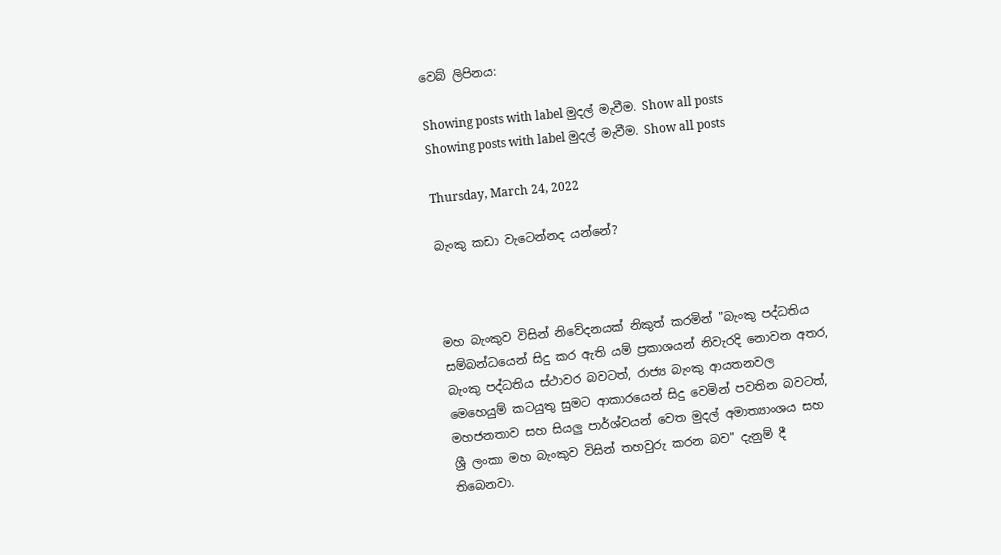වෙබ් ලිපිනය:

Showing posts with label මුදල් මැවීම. Show all posts
Showing posts with label මුදල් මැවීම. Show all posts

Thursday, March 24, 2022

බැංකු කඩා වැටෙන්නද යන්නේ?



මහ බැංකුව විසින් නිවේදනයක් නිකුත් කරමින් "බැංකු පද්ධතිය සම්බන්ධයෙන් සිදු කර ඇති යම් ප්‍රකාශයන් නිවැරදි නොවන අතර, බැංකු පද්ධතිය ස්ථාවර බවටත්, රාජ්‍ය බැංකු ආයතනවල මෙහෙයුම් කටයුතු සුමට ආකාරයෙන් සිදු වෙමින් පවතින බවටත්, මහජනතාව සහ සියලු පාර්ශ්වයන් වෙත මුදල් අමාත්‍යාංශය සහ ශ්‍රී ලංකා මහ බැංකුව විසින් තහවුරු කරන බව" දැනුම් දී තිබෙනවා.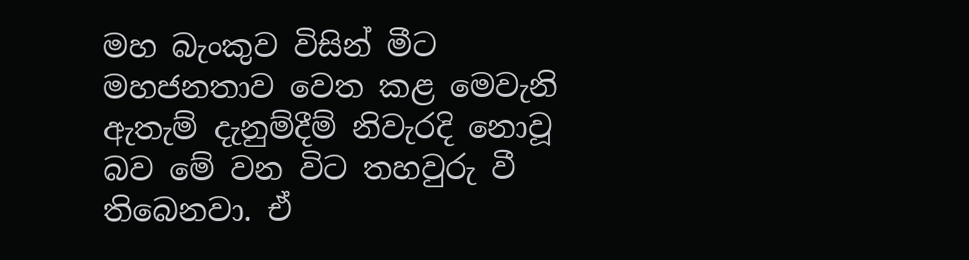මහ බැංකුව විසින් මීට මහජනතාව වෙත කළ මෙවැනි ඇතැම් දැනුම්දීම් නිවැරදි නොවූ බව මේ වන විට තහවුරු වී තිබෙනවා. ඒ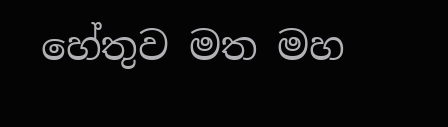හේතුව මත මහ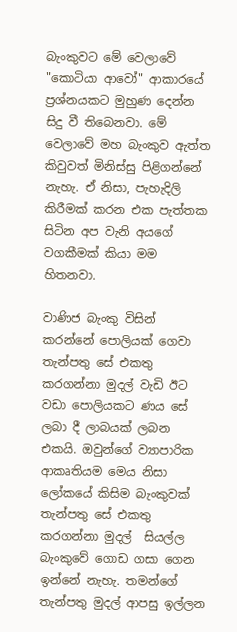බැංකුවට මේ වෙලාවේ "කොටියා ආවෝ" ආකාරයේ ප්‍රශ්නයකට මුහුණ දෙන්න සිදු වී තිබෙනවා. මේ වෙලාවේ මහ බැංකුව ඇත්ත කිවුවත් මිනිස්සු පිළිගන්නේ නැහැ. ඒ නිසා, පැහැදිලි කිරීමක් කරන එක පැත්තක සිටින අප වැනි අයගේ වගකීමක් කියා මම හිතනවා.

වාණිජ බැංකු විසින් කරන්නේ පොලියක් ගෙවා තැන්පතු සේ එකතු කරගන්නා මුදල් වැඩි ඊට වඩා පොලියකට ණය සේ ලබා දී ලාබයක් ලබන එකයි. ඔවුන්ගේ ව්‍යාපාරික ආකෘතියම මෙය නිසා ලෝකයේ කිසිම බැංකුවක් තැන්පතු සේ එකතු කරගන්නා මුදල්  සියල්ල බැංකුවේ ගොඩ ගසා ගෙන ඉන්නේ නැහැ. තමන්ගේ තැන්පතු මුදල් ආපසු ඉල්ලන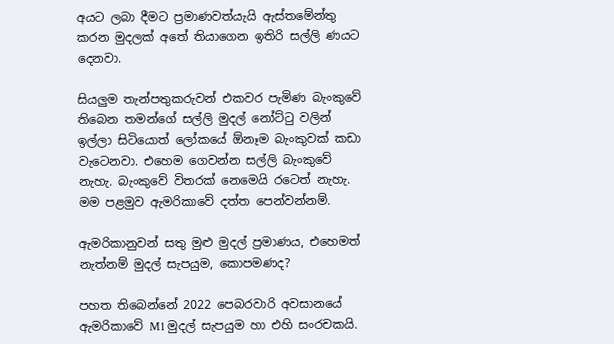අයට ලබා දීමට ප්‍රමාණවත්යැයි ඇස්තමේන්තු කරන මුදලක් අතේ තියාගෙන ඉතිරි සල්ලි ණයට දෙනවා.

සියලුම තැන්පතුකරුවන් එකවර පැමිණ බැංකුවේ තිබෙන තමන්ගේ සල්ලි මුදල් නෝට්ටු වලින් ඉල්ලා සිටියොත් ලෝකයේ ඕනෑම බැංකුවක් කඩා වැටෙනවා. එහෙම ගෙවන්න සල්ලි බැංකුවේ නැහැ. බැංකුවේ විතරක් නෙමෙයි රටෙත් නැහැ. මම පළමුව ඇමරිකාවේ දත්ත පෙන්වන්නම්.

ඇමරිකානුවන් සතු මුළු මුදල් ප්‍රමාණය, එහෙමත් නැත්නම් මුදල් සැපයුම, කොපමණද?

පහත තිබෙන්නේ 2022 පෙබරවාරි අවසානයේ ඇමරිකාවේ M1 මුදල් සැපයුම හා එහි සංරචකයි.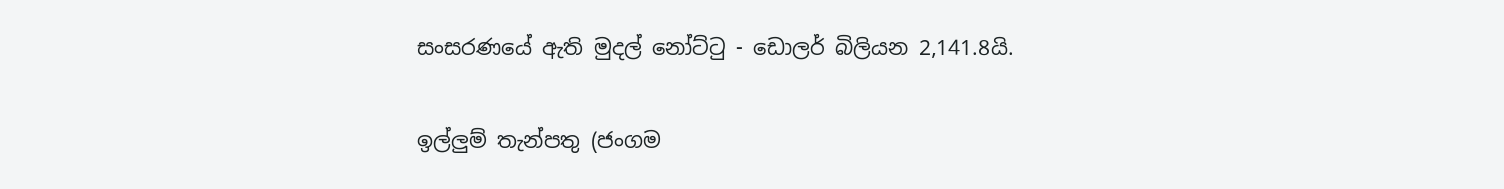සංසරණයේ ඇති මුදල් නෝට්ටු - ඩොලර් බිලියන 2,141.8යි.

ඉල්ලුම් තැන්පතු (ජංගම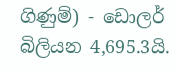ගිණුම්) - ඩොලර් බිලියන 4,695.3යි.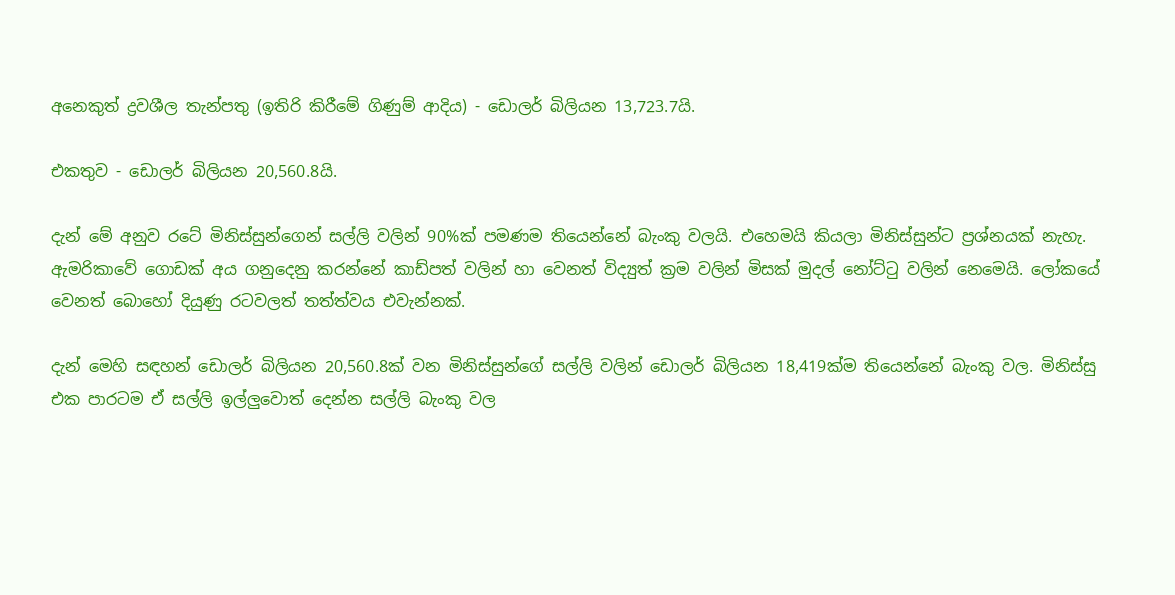අනෙකුත් ද්‍රවශීල තැන්පතු (ඉතිරි කිරීමේ ගිණුම් ආදිය) - ඩොලර් බිලියන 13,723.7යි.

එකතුව - ඩොලර් බිලියන 20,560.8යි.

දැන් මේ අනුව රටේ මිනිස්සුන්ගෙන් සල්ලි වලින් 90%ක් පමණම තියෙන්නේ බැංකු වලයි. එහෙමයි කියලා මිනිස්සුන්ට ප්‍රශ්නයක් නැහැ. ඇමරිකාවේ ගොඩක් අය ගනුදෙනු කරන්නේ කාඩ්පත් වලින් හා වෙනත් විද්‍යුත් ක්‍රම වලින් මිසක් මුදල් නෝට්ටු වලින් නෙමෙයි. ලෝකයේ වෙනත් බොහෝ දියුණු රටවලත් තත්ත්වය එවැන්නක්.

දැන් මෙහි සඳහන් ඩොලර් බිලියන 20,560.8ක් වන මිනිස්සුන්ගේ සල්ලි වලින් ඩොලර් බිලියන 18,419ක්ම තියෙන්නේ බැංකු වල. මිනිස්සු එක පාරටම ඒ සල්ලි ඉල්ලුවොත් දෙන්න සල්ලි බැංකු වල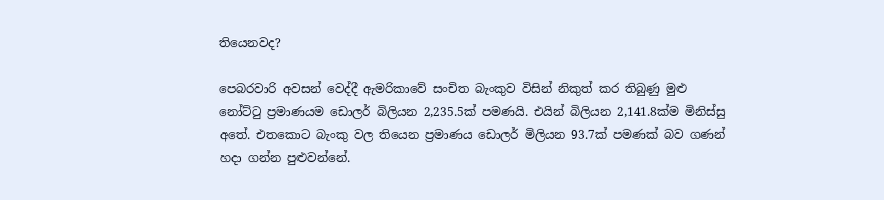තියෙනවද?

පෙබරවාරි අවසන් වෙද්දී ඇමරිකාවේ සංචිත බැංකුව විසින් නිකුත් කර තිබුණු මුළු නෝට්ටු ප්‍රමාණයම ඩොලර් බිලියන 2,235.5ක් පමණයි. එයින් බිලියන 2,141.8ක්ම මිනිස්සු අතේ. එතකොට බැංකු වල තියෙන ප්‍රමාණය ඩොලර් මිලියන 93.7ක් පමණක් බව ගණන් හදා ගන්න පුළුවන්නේ.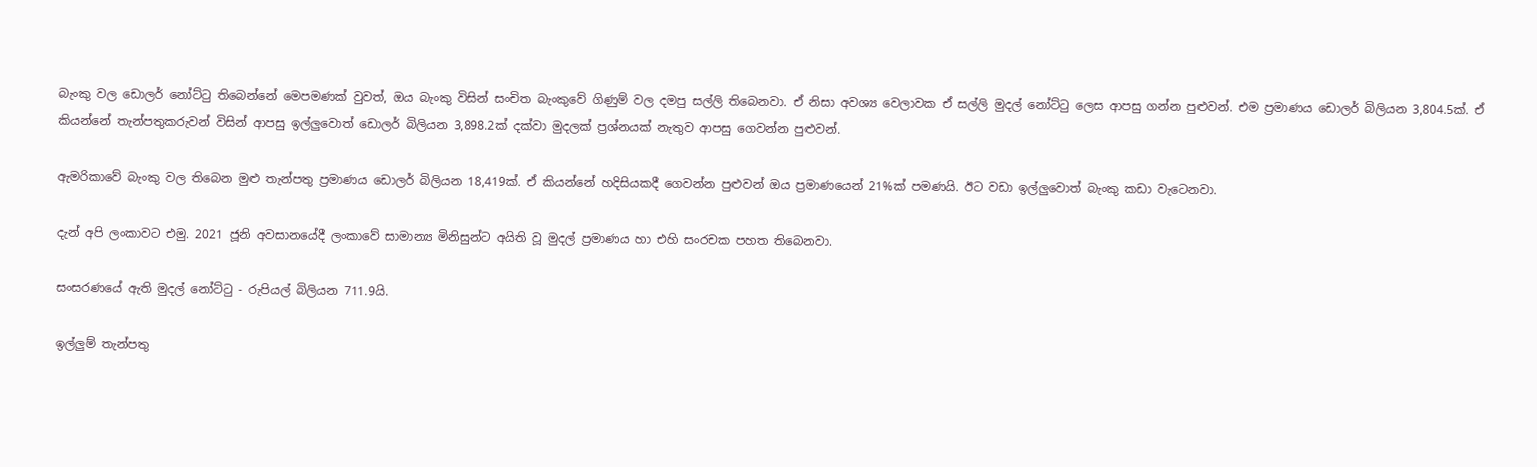බැංකු වල ඩොලර් නෝට්ටු තිබෙන්නේ මෙපමණක් වුවත්, ඔය බැංකු විසින් සංචිත බැංකුවේ ගිණුම් වල දමපු සල්ලි තිබෙනවා. ඒ නිසා අවශ්‍ය වෙලාවක ඒ සල්ලි මුදල් නෝට්ටු ලෙස ආපසු ගන්න පුළුවන්. එම ප්‍රමාණය ඩොලර් බිලියන 3,804.5ක්. ඒ කියන්නේ තැන්පතුකරුවන් විසින් ආපසු ඉල්ලුවොත් ඩොලර් බිලියන 3,898.2ක් දක්වා මුදලක් ප්‍රශ්නයක් නැතුව ආපසු ගෙවන්න පුළුවන්.

ඇමරිකාවේ බැංකු වල තිබෙන මුළු තැන්පතු ප්‍රමාණය ඩොලර් බිලියන 18,419ක්. ඒ කියන්නේ හදිසියකදී ගෙවන්න පුළුවන් ඔය ප්‍රමාණයෙන් 21%ක් පමණයි. ඊට වඩා ඉල්ලුවොත් බැංකු කඩා වැටෙනවා.

දැන් අපි ලංකාවට එමු. 2021 ජූනි අවසානයේදී ලංකාවේ සාමාන්‍ය මිනිසුන්ට අයිති වූ මුදල් ප්‍රමාණය හා එහි සංරචක පහත තිබෙනවා.

සංසරණයේ ඇති මුදල් නෝට්ටු - රුපියල් බිලියන 711.9යි.

ඉල්ලුම් තැන්පතු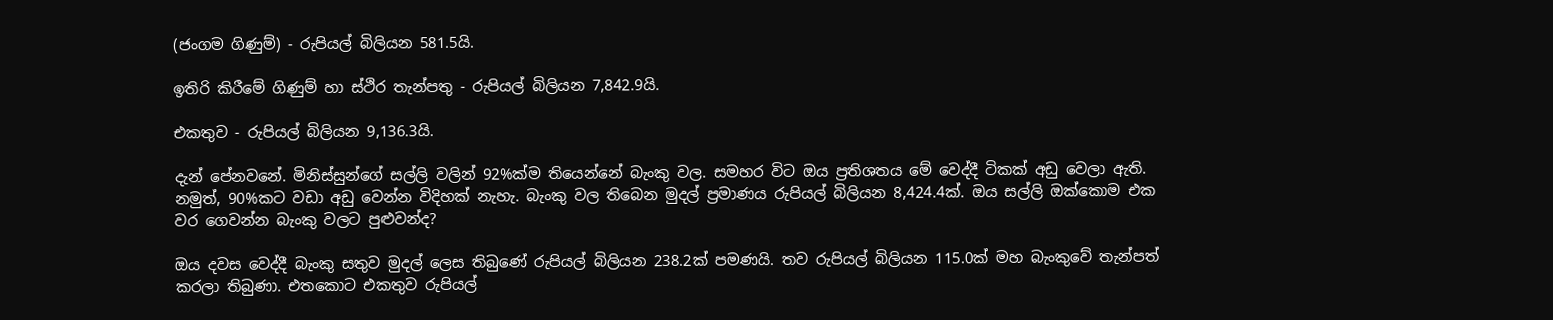(ජංගම ගිණුම්) - රුපියල් බිලියන 581.5යි.

ඉතිරි කිරීමේ ගිණුම් හා ස්ථිර තැන්පතු - රුපියල් බිලියන 7,842.9යි.

එකතුව - රුපියල් බිලියන 9,136.3යි.

දැන් පේනවනේ. මිනිස්සුන්ගේ සල්ලි වලින් 92%ක්ම තියෙන්නේ බැංකු වල. සමහර විට ඔය ප්‍රතිශතය මේ වෙද්දී ටිකක් අඩු වෙලා ඇති. නමුත්, 90%කට වඩා අඩු වෙන්න විදිහක් නැහැ. බැංකු වල තිබෙන මුදල් ප්‍රමාණය රුපියල් බිලියන 8,424.4ක්. ඔය සල්ලි ඔක්කොම එක වර ගෙවන්න බැංකු වලට පුළුවන්ද?

ඔය දවස වෙද්දී බැංකු සතුව මුදල් ලෙස තිබුණේ රුපියල් බිලියන 238.2ක් පමණයි. තව රුපියල් බිලියන 115.0ක් මහ බැංකුවේ තැන්පත් කරලා තිබුණා. එතකොට එකතුව රුපියල්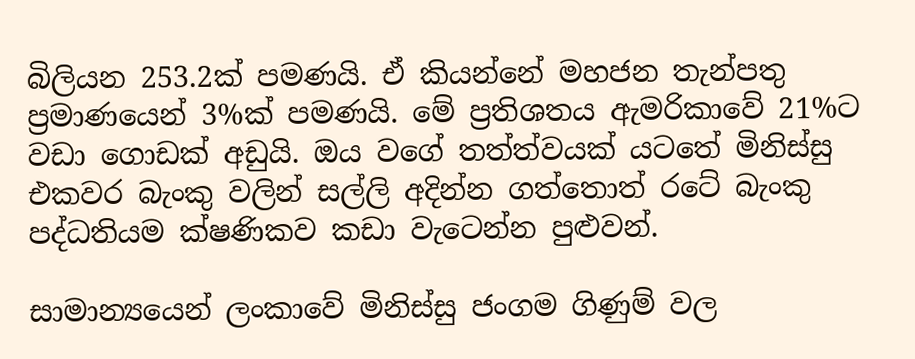බිලියන 253.2ක් පමණයි. ඒ කියන්නේ මහජන තැන්පතු ප්‍රමාණයෙන් 3%ක් පමණයි. මේ ප්‍රතිශතය ඇමරිකාවේ 21%ට වඩා ගොඩක් අඩුයි. ඔය වගේ තත්ත්වයක් යටතේ මිනිස්සු එකවර බැංකු වලින් සල්ලි අදින්න ගත්තොත් රටේ බැංකු පද්ධතියම ක්ෂණිකව කඩා වැටෙන්න පුළුවන්.

සාමාන්‍යයෙන් ලංකාවේ මිනිස්සු ජංගම ගිණුම් වල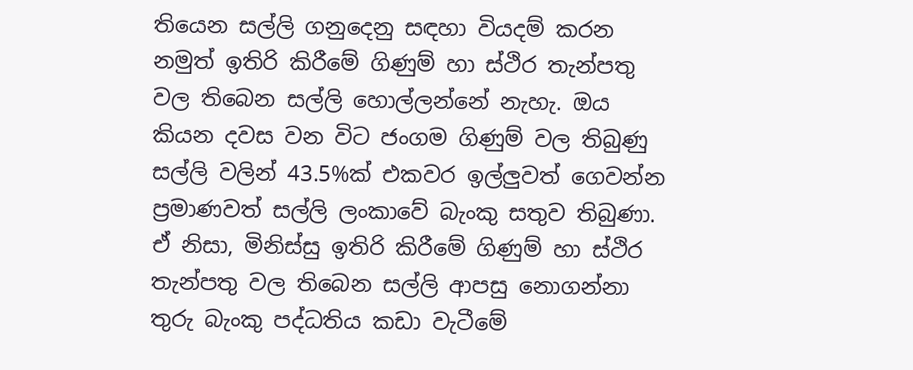තියෙන සල්ලි ගනුදෙනු සඳහා වියදම් කරන නමුත් ඉතිරි කිරීමේ ගිණුම් හා ස්ථිර තැන්පතු වල තිබෙන සල්ලි හොල්ලන්නේ නැහැ. ඔය කියන දවස වන විට ජංගම ගිණුම් වල තිබුණු සල්ලි වලින් 43.5%ක් එකවර ඉල්ලුවත් ගෙවන්න ප්‍රමාණවත් සල්ලි ලංකාවේ බැංකු සතුව තිබුණා. ඒ නිසා, මිනිස්සු ඉතිරි කිරීමේ ගිණුම් හා ස්ථිර තැන්පතු වල තිබෙන සල්ලි ආපසු නොගන්නා තුරු බැංකු පද්ධතිය කඩා වැටීමේ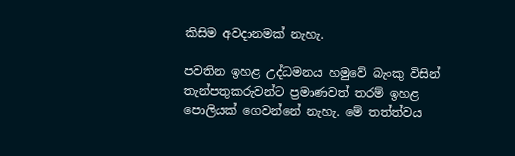කිසිම අවදානමක් නැහැ.

පවතින ඉහළ උද්ධමනය හමුවේ බැංකු විසින් තැන්පතුකරුවන්ට ප්‍රමාණවත් තරම් ඉහළ පොලියක් ගෙවන්නේ නැහැ. මේ තත්ත්වය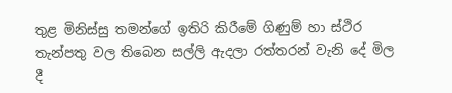තුළ මිනිස්සු තමන්ගේ ඉතිරි කිරීමේ ගිණුම් හා ස්ථිර තැන්පතු වල තිබෙන සල්ලි ඇදලා රත්තරන් වැනි දේ මිල දී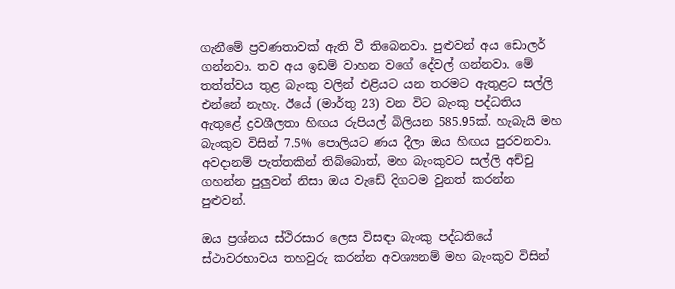ගැනීමේ ප්‍රවණතාවක් ඇති වී තිබෙනවා. පුළුවන් අය ඩොලර් ගන්නවා. තව අය ඉඩම් වාහන වගේ දේවල් ගන්නවා. මේ තත්ත්වය තුළ බැංකු වලින් එළියට යන තරමට ඇතුළට සල්ලි එන්නේ නැහැ. ඊයේ (මාර්තු 23) වන විට බැංකු පද්ධතිය ඇතුළේ ද්‍රවශීලතා හිඟය රුපියල් බිලියන 585.95ක්. හැබැයි මහ බැංකුව විසින් 7.5% පොලියට ණය දීලා ඔය හිඟය පුරවනවා. අවදානම් පැත්තකින් තිබ්බොත්, මහ බැංකුවට සල්ලි අච්චු ගහන්න පුලුවන් නිසා ඔය වැඩේ දිගටම වුනත් කරන්න පුළුවන්.

ඔය ප්‍රශ්නය ස්ථිරසාර ලෙස විසඳා බැංකු පද්ධතියේ ස්ථාවරභාවය තහවුරු කරන්න අවශ්‍යනම් මහ බැංකුව විසින්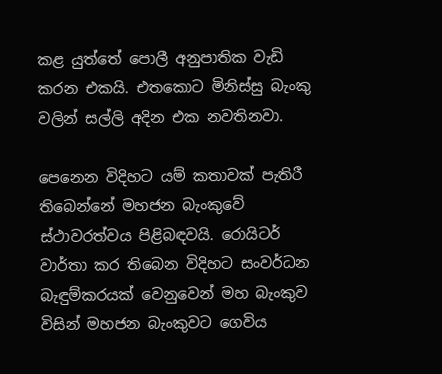කළ යුත්තේ පොලී අනුපාතික වැඩි කරන එකයි. එතකොට මිනිස්සු බැංකු වලින් සල්ලි අදින එක නවතිනවා.

පෙනෙන විදිහට යම් කතාවක් පැතිරී තිබෙන්නේ මහජන බැංකුවේ ස්ථාවරත්වය පිළිබඳවයි. රොයිටර් වාර්තා කර තිබෙන විදිහට සංවර්ධන බැඳුම්කරයක් වෙනුවෙන් මහ බැංකුව විසින් මහජන බැංකුවට ගෙවිය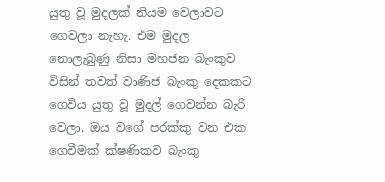යුතු වූ මුදලක් නියම වෙලාවට ගෙවලා නැහැ. එම මුදල නොලැබුණු නිසා මහජන බැංකුව විසින් තවත් වාණිජ බැංකු දෙකකට ගෙවිය යුතු වූ මුදල් ගෙවන්න බැරි වෙලා. ඔය වගේ පරක්කු වන එක ගෙවීමක් ක්ෂණිකව බැංකු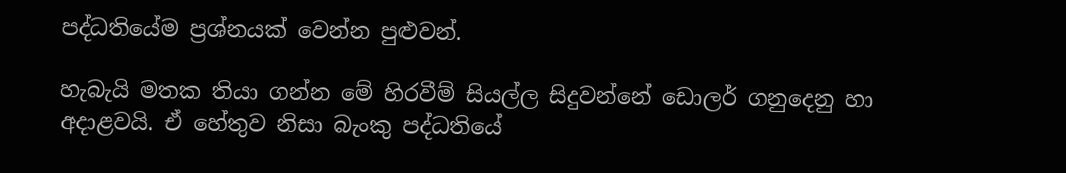පද්ධතියේම ප්‍රශ්නයක් වෙන්න පුළුවන්.

හැබැයි මතක තියා ගන්න මේ හිරවීම් සියල්ල සිදුවන්නේ ඩොලර් ගනුදෙනු හා අදාළවයි. ඒ හේතුව නිසා බැංකු පද්ධතියේ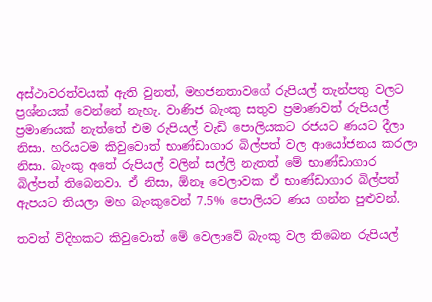අස්ථාවරත්වයක් ඇති වුනත්, මහජනතාවගේ රුපියල් තැන්පතු වලට ප්‍රශ්නයක් වෙන්නේ නැහැ. වාණිජ බැංකු සතුව ප්‍රමාණවත් රුපියල් ප්‍රමාණයක් නැත්තේ එම රුපියල් වැඩි පොලියකට රජයට ණයට දීලා නිසා. හරියටම කිවුවොත් භාණ්ඩාගාර බිල්පත් වල ආයෝජනය කරලා නිසා. බැංකු අතේ රුපියල් වලින් සල්ලි නැතත් මේ භාණ්ඩාගාර බිල්පත් තිබෙනවා. ඒ නිසා, ඕනෑ වෙලාවක ඒ භාණ්ඩාගාර බිල්පත් ඇපයට තියලා මහ බැංකුවෙන් 7.5% පොලියට ණය ගන්න පුළුවන්.

තවත් විදිහකට කිවුවොත් මේ වෙලාවේ බැංකු වල තිබෙන රුපියල්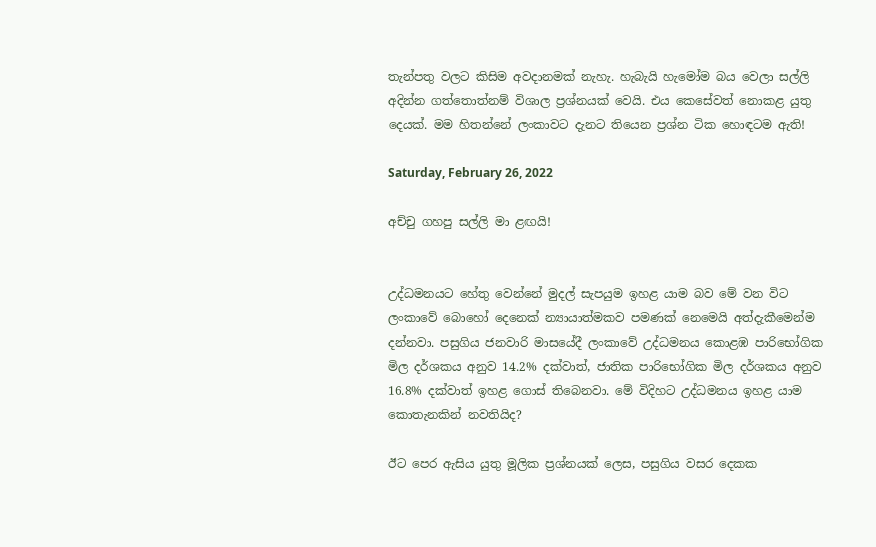තැන්පතු වලට කිසිම අවදානමක් නැහැ. හැබැයි හැමෝම බය වෙලා සල්ලි අදින්න ගත්තොත්නම් විශාල ප්‍රශ්නයක් වෙයි. එය කෙසේවත් නොකළ යුතු දෙයක්. මම හිතන්නේ ලංකාවට දැනට තියෙන ප්‍රශ්න ටික හොඳටම ඇති!

Saturday, February 26, 2022

අච්චු ගහපු සල්ලි මා ළඟයි!


උද්ධමනයට හේතු වෙන්නේ මුදල් සැපයුම ඉහළ යාම බව මේ වන විට ලංකාවේ බොහෝ දෙනෙක් න්‍යායාත්මකව පමණක් නෙමෙයි අත්දැකීමෙන්ම දන්නවා. පසුගිය ජනවාරි මාසයේදී ලංකාවේ උද්ධමනය කොළඹ පාරිභෝගික මිල දර්ශකය අනුව 14.2% දක්වාත්, ජාතික පාරිභෝගික මිල දර්ශකය අනුව 16.8% දක්වාත් ඉහළ ගොස් තිබෙනවා. මේ විදිහට උද්ධමනය ඉහළ යාම කොතැනකින් නවතියිද?

ඊට පෙර ඇසිය යුතු මූලික ප්‍රශ්නයක් ලෙස, පසුගිය වසර දෙකක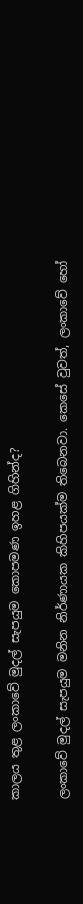කාලය තුළ ලංකාවේ මුදල් සැපයුම කොපමණ ඉහළ ගිහින්ද?

ලංකාවේ මුදල් සැපයුම මනින නිර්ණායක කිහිපයක්ම තිබෙනවා. කෙසේ වුවත්, ලංකාවේ හෝ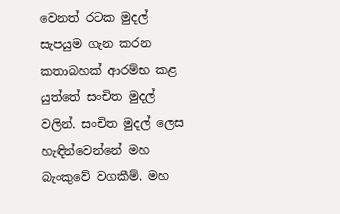වෙනත් රටක මුදල් සැපයුම ගැන කරන කතාබහක් ආරම්භ කළ යුත්තේ සංචිත මුදල් වලින්. සංචිත මුදල් ලෙස හැඳින්වෙන්නේ මහ බැංකුවේ වගකීම්. මහ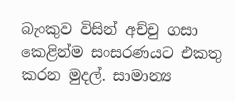බැංකුව විසින් අච්චු ගසා කෙළින්ම සංසරණයට එකතු කරන මුදල්. සාමාන්‍ය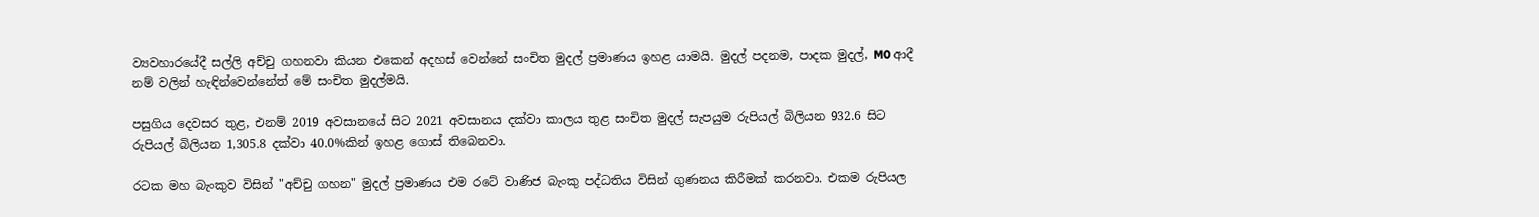ව්‍යවහාරයේදී සල්ලි අච්චු ගහනවා කියන එකෙන් අදහස් වෙන්නේ සංචිත මුදල් ප්‍රමාණය ඉහළ යාමයි. මුදල් පදනම, පාදක මුදල්, M0 ආදී නම් වලින් හැඳින්වෙන්නේත් මේ සංචිත මුදල්මයි.

පසුගිය දෙවසර තුළ, එනම් 2019 අවසානයේ සිට 2021 අවසානය දක්වා කාලය තුළ සංචිත මුදල් සැපයුම රුපියල් බිලියන 932.6 සිට රුපියල් බිලියන 1,305.8 දක්වා 40.0%කින් ඉහළ ගොස් තිබෙනවා.

රටක මහ බැංකුව විසින් "අච්චු ගහන" මුදල් ප්‍රමාණය එම රටේ වාණිජ බැංකු පද්ධතිය විසින් ගුණනය කිරීමක් කරනවා. එකම රුපියල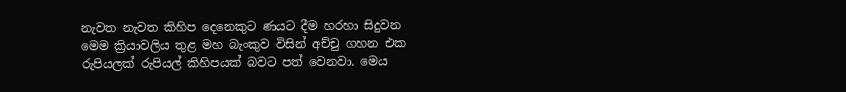නැවත නැවත කිහිප දෙනෙකුට ණයට දීම හරහා සිදුවන මෙම ක්‍රියාවලිය තුළ මහ බැංකුව විසින් අච්චු ගහන එක රුපියලක් රුපියල් කිහිපයක් බවට පත් වෙනවා. මෙය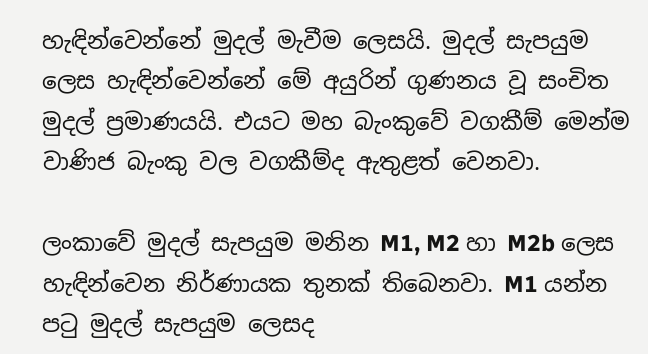හැඳින්වෙන්නේ මුදල් මැවීම ලෙසයි. මුදල් සැපයුම ලෙස හැඳින්වෙන්නේ මේ අයුරින් ගුණනය වූ සංචිත මුදල් ප්‍රමාණයයි. එයට මහ බැංකුවේ වගකීම් මෙන්ම වාණිජ බැංකු වල වගකීම්ද ඇතුළත් වෙනවා.

ලංකාවේ මුදල් සැපයුම මනින M1, M2 හා M2b ලෙස හැඳින්වෙන නිර්ණායක තුනක් තිබෙනවා. M1 යන්න පටු මුදල් සැපයුම ලෙසද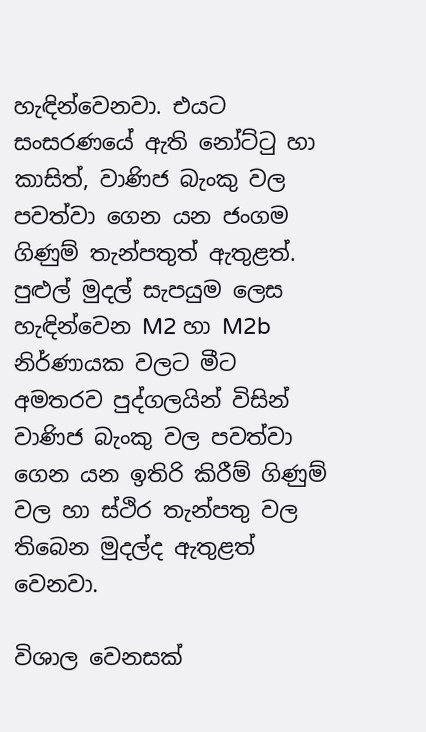හැඳින්වෙනවා. එයට සංසරණයේ ඇති නෝට්ටු හා කාසිත්, වාණිජ බැංකු වල පවත්වා ගෙන යන ජංගම ගිණුම් තැන්පතුත් ඇතුළත්. පුළුල් මුදල් සැපයුම ලෙස හැඳින්වෙන M2 හා M2b නිර්ණායක වලට මීට අමතරව පුද්ගලයින් විසින් වාණිජ බැංකු වල පවත්වා ගෙන යන ඉතිරි කිරීම් ගිණුම් වල හා ස්ථිර තැන්පතු වල තිබෙන මුදල්ද ඇතුළත් වෙනවා.

විශාල වෙනසක්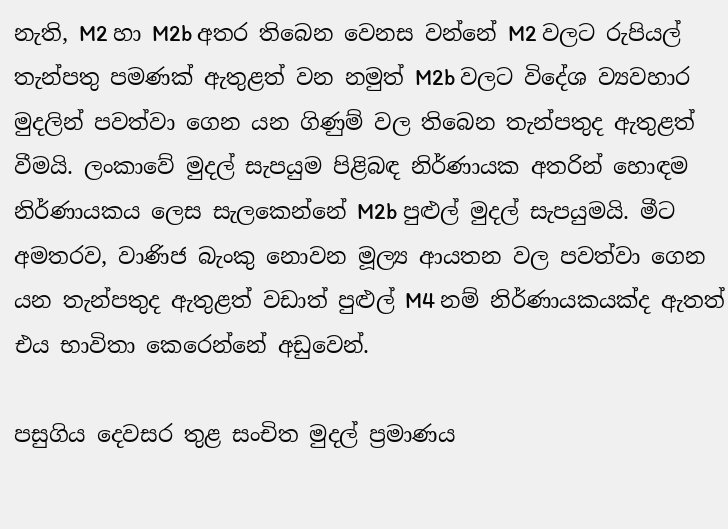නැති, M2 හා M2b අතර තිබෙන වෙනස වන්නේ M2 වලට රුපියල් තැන්පතු පමණක් ඇතුළත් වන නමුත් M2b වලට විදේශ ව්‍යවහාර මුදලින් පවත්වා ගෙන යන ගිණුම් වල තිබෙන තැන්පතුද ඇතුළත් වීමයි. ලංකාවේ මුදල් සැපයුම පිළිබඳ නිර්ණායක අතරින් හොඳම නිර්ණායකය ලෙස සැලකෙන්නේ M2b පුළුල් මුදල් සැපයුමයි. මීට අමතරව, වාණිජ බැංකු නොවන මූල්‍ය ආයතන වල පවත්වා ගෙන යන තැන්පතුද ඇතුළත් වඩාත් පුළුල් M4 නම් නිර්ණායකයක්ද ඇතත් එය භාවිතා කෙරෙන්නේ අඩුවෙන්.

පසුගිය දෙවසර තුළ සංචිත මුදල් ප්‍රමාණය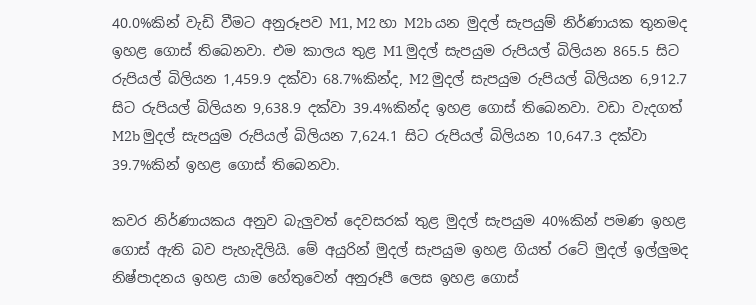40.0%කින් වැඩි වීමට අනුරූපව M1, M2 හා M2b යන මුදල් සැපයුම් නිර්ණායක තුනමද ඉහළ ගොස් තිබෙනවා. එම කාලය තුළ M1 මුදල් සැපයුම රුපියල් බිලියන 865.5 සිට රුපියල් බිලියන 1,459.9 දක්වා 68.7%කින්ද, M2 මුදල් සැපයුම රුපියල් බිලියන 6,912.7 සිට රුපියල් බිලියන 9,638.9 දක්වා 39.4%කින්ද ඉහළ ගොස් තිබෙනවා. වඩා වැදගත් M2b මුදල් සැපයුම රුපියල් බිලියන 7,624.1 සිට රුපියල් බිලියන 10,647.3 දක්වා 39.7%කින් ඉහළ ගොස් තිබෙනවා.

කවර නිර්ණායකය අනුව බැලුවත් දෙවසරක් තුළ මුදල් සැපයුම 40%කින් පමණ ඉහළ ගොස් ඇති බව පැහැදිලියි. මේ අයුරින් මුදල් සැපයුම ඉහළ ගියත් රටේ මුදල් ඉල්ලුමද නිෂ්පාදනය ඉහළ යාම හේතුවෙන් අනුරූපී ලෙස ඉහළ ගොස්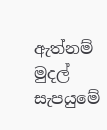ඇත්නම් මුදල් සැපයුමේ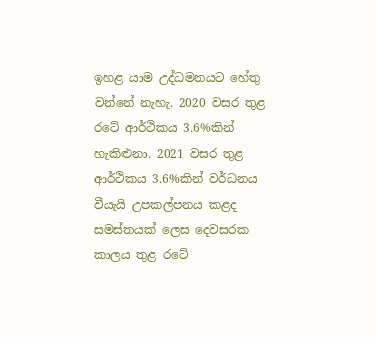ඉහළ යාම උද්ධමනයට හේතු වන්නේ නැහැ. 2020 වසර තුළ රටේ ආර්ථිකය 3.6%කින් හැකිළුනා. 2021 වසර තුළ ආර්ථිකය 3.6%කින් වර්ධනය වීයැයි උපකල්පනය කළද සමස්තයක් ලෙස දෙවසරක කාලය තුළ රටේ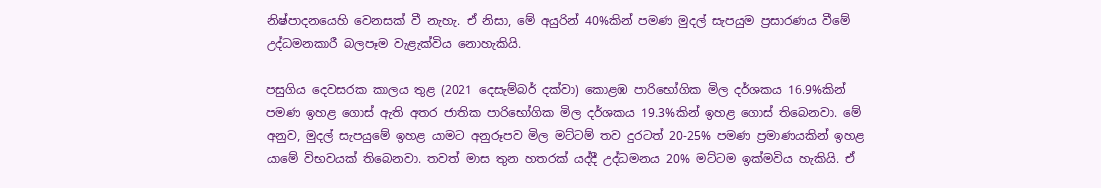නිෂ්පාදනයෙහි වෙනසක් වී නැහැ. ඒ නිසා, මේ අයුරින් 40%කින් පමණ මුදල් සැපයුම ප්‍රසාරණය වීමේ උද්ධමනකාරී බලපෑම වැළැක්විය නොහැකියි.

පසුගිය දෙවසරක කාලය තුළ (2021 දෙසැම්බර් දක්වා) කොළඹ පාරිභෝගික මිල දර්ශකය 16.9%කින් පමණ ඉහළ ගොස් ඇති අතර ජාතික පාරිභෝගික මිල දර්ශකය 19.3%කින් ඉහළ ගොස් තිබෙනවා. මේ අනුව, මුදල් සැපයුමේ ඉහළ යාමට අනුරූපව මිල මට්ටම් තව දුරටත් 20-25% පමණ ප්‍රමාණයකින් ඉහළ යාමේ විභවයක් තිබෙනවා. තවත් මාස තුන හතරක් යද්දී උද්ධමනය 20% මට්ටම ඉක්මවිය හැකියි. ඒ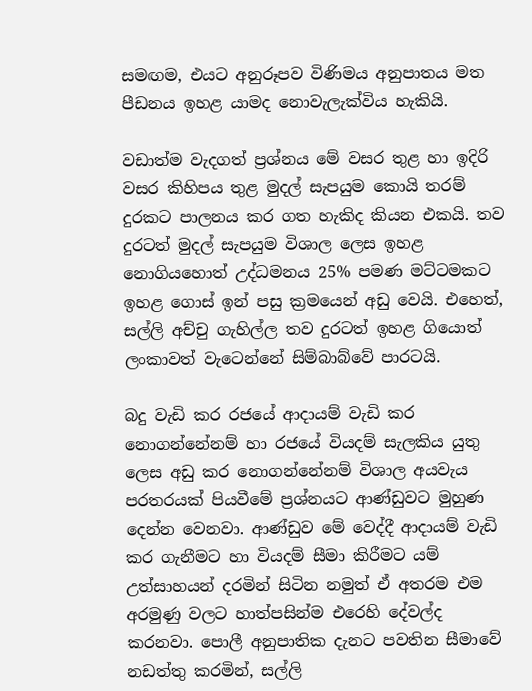සමඟම, එයට අනුරූපව විණිමය අනුපාතය මත පීඩනය ඉහළ යාමද නොවැලැක්විය හැකියි.

වඩාත්ම වැදගත් ප්‍රශ්නය මේ වසර තුළ හා ඉදිරි වසර කිහිපය තුළ මුදල් සැපයුම කොයි තරම් දුරකට පාලනය කර ගත හැකිද කියන එකයි. තව දුරටත් මුදල් සැපයුම විශාල ලෙස ඉහළ නොගියහොත් උද්ධමනය 25% පමණ මට්ටමකට ඉහළ ගොස් ඉන් පසු ක්‍රමයෙන් අඩු වෙයි. එහෙත්, සල්ලි අච්චු ගැහිල්ල තව දුරටත් ඉහළ ගියොත් ලංකාවත් වැටෙන්නේ සිම්බාබ්වේ පාරටයි.

බදු වැඩි කර රජයේ ආදායම් වැඩි කර නොගන්නේනම් හා රජයේ වියදම් සැලකිය යුතු ලෙස අඩු කර නොගන්නේනම් විශාල අයවැය පරතරයක් පියවීමේ ප්‍රශ්නයට ආණ්ඩුවට මුහුණ දෙන්න වෙනවා. ආණ්ඩුව මේ වෙද්දී ආදායම් වැඩි කර ගැනීමට හා වියදම් සීමා කිරීමට යම් උත්සාහයන් දරමින් සිටින නමුත් ඒ අතරම එම අරමුණු වලට හාත්පසින්ම එරෙහි දේවල්ද කරනවා. පොලී අනුපාතික දැනට පවතින සීමාවේ නඩත්තු කරමින්, සල්ලි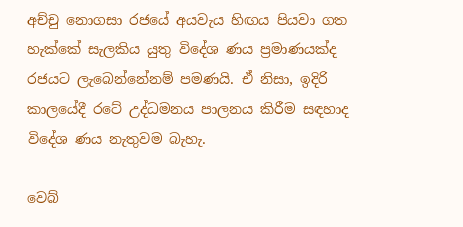අච්චු නොගසා රජයේ අයවැය හිඟය පියවා ගත හැක්කේ සැලකිය යුතු විදේශ ණය ප්‍රමාණයක්ද රජයට ලැබෙන්නේනම් පමණයි. ඒ නිසා, ඉදිරි කාලයේදී රටේ උද්ධමනය පාලනය කිරීම සඳහාද විදේශ ණය නැතුවම බැහැ.

වෙබ්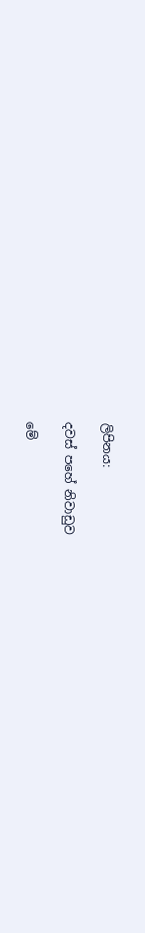ලිපිනය:

දවස් පහේ නිවාඩුව

මේ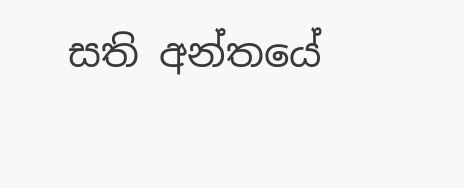සති අන්තයේ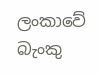ලංකාවේ බැංකු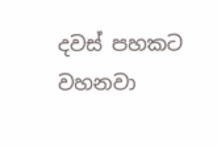දවස් පහකට වහනවා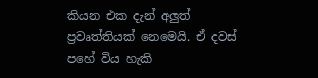කියන එක දැන් අලුත් ප්‍රවෘත්තියක් නෙමෙයි. ඒ දවස් පහේ විය හැකි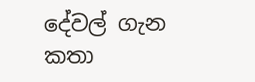දේවල් ගැන කතා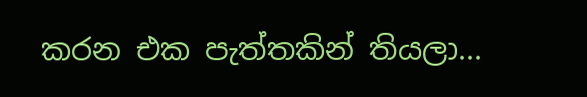කරන එක පැත්තකින් තියලා...